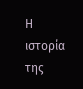Η ιστορία της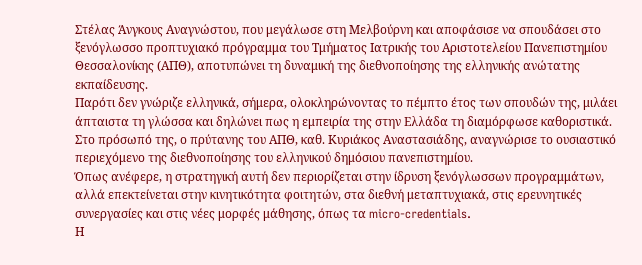Στέλας Άνγκους Αναγνώστου, που μεγάλωσε στη Μελβούρνη και αποφάσισε να σπουδάσει στο ξενόγλωσσο προπτυχιακό πρόγραμμα του Τμήματος Ιατρικής του Αριστοτελείου Πανεπιστημίου Θεσσαλονίκης (ΑΠΘ), αποτυπώνει τη δυναμική της διεθνοποίησης της ελληνικής ανώτατης εκπαίδευσης.
Παρότι δεν γνώριζε ελληνικά, σήμερα, ολοκληρώνοντας το πέμπτο έτος των σπουδών της, μιλάει άπταιστα τη γλώσσα και δηλώνει πως η εμπειρία της στην Ελλάδα τη διαμόρφωσε καθοριστικά.
Στο πρόσωπό της, ο πρύτανης του ΑΠΘ, καθ. Κυριάκος Αναστασιάδης, αναγνώρισε το ουσιαστικό περιεχόμενο της διεθνοποίησης του ελληνικού δημόσιου πανεπιστημίου.
Όπως ανέφερε, η στρατηγική αυτή δεν περιορίζεται στην ίδρυση ξενόγλωσσων προγραμμάτων, αλλά επεκτείνεται στην κινητικότητα φοιτητών, στα διεθνή μεταπτυχιακά, στις ερευνητικές συνεργασίες και στις νέες μορφές μάθησης, όπως τα micro-credentials.
Η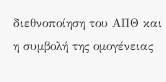διεθνοποίηση του ΑΠΘ και η συμβολή της ομογένειας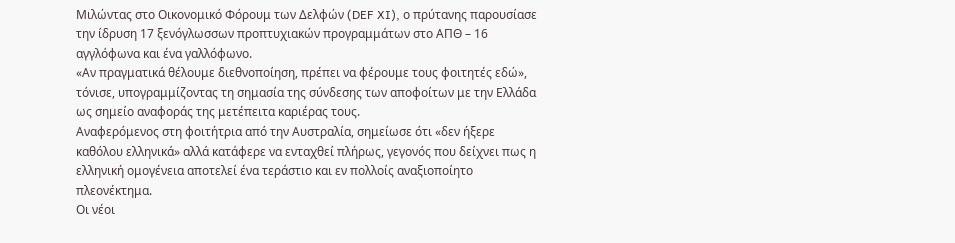Μιλώντας στο Οικονομικό Φόρουμ των Δελφών (DEF XI), ο πρύτανης παρουσίασε την ίδρυση 17 ξενόγλωσσων προπτυχιακών προγραμμάτων στο ΑΠΘ – 16 αγγλόφωνα και ένα γαλλόφωνο.
«Αν πραγματικά θέλουμε διεθνοποίηση, πρέπει να φέρουμε τους φοιτητές εδώ», τόνισε, υπογραμμίζοντας τη σημασία της σύνδεσης των αποφοίτων με την Ελλάδα ως σημείο αναφοράς της μετέπειτα καριέρας τους.
Αναφερόμενος στη φοιτήτρια από την Αυστραλία, σημείωσε ότι «δεν ήξερε καθόλου ελληνικά» αλλά κατάφερε να ενταχθεί πλήρως, γεγονός που δείχνει πως η ελληνική ομογένεια αποτελεί ένα τεράστιο και εν πολλοίς αναξιοποίητο πλεονέκτημα.
Οι νέοι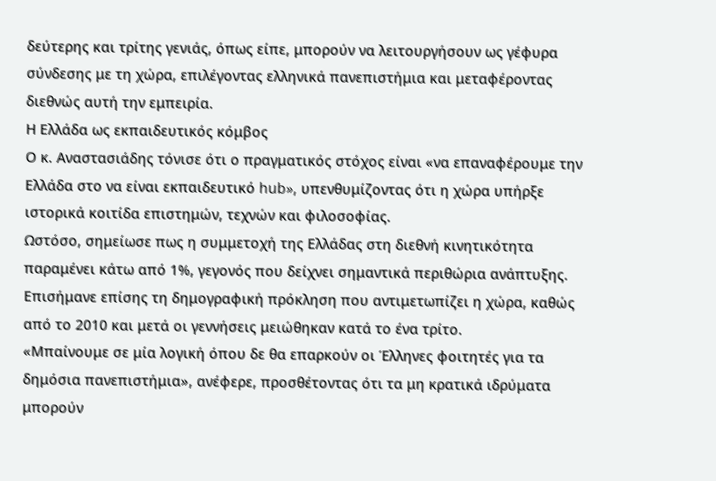δεύτερης και τρίτης γενιάς, όπως είπε, μπορούν να λειτουργήσουν ως γέφυρα σύνδεσης με τη χώρα, επιλέγοντας ελληνικά πανεπιστήμια και μεταφέροντας διεθνώς αυτή την εμπειρία.
Η Ελλάδα ως εκπαιδευτικός κόμβος
Ο κ. Αναστασιάδης τόνισε ότι ο πραγματικός στόχος είναι «να επαναφέρουμε την Ελλάδα στο να είναι εκπαιδευτικό hub», υπενθυμίζοντας ότι η χώρα υπήρξε ιστορικά κοιτίδα επιστημών, τεχνών και φιλοσοφίας.
Ωστόσο, σημείωσε πως η συμμετοχή της Ελλάδας στη διεθνή κινητικότητα παραμένει κάτω από 1%, γεγονός που δείχνει σημαντικά περιθώρια ανάπτυξης.
Επισήμανε επίσης τη δημογραφική πρόκληση που αντιμετωπίζει η χώρα, καθώς από το 2010 και μετά οι γεννήσεις μειώθηκαν κατά το ένα τρίτο.
«Μπαίνουμε σε μία λογική όπου δε θα επαρκούν οι Έλληνες φοιτητές για τα δημόσια πανεπιστήμια», ανέφερε, προσθέτοντας ότι τα μη κρατικά ιδρύματα μπορούν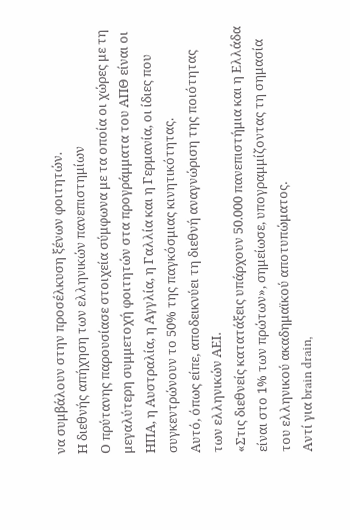να συμβάλουν στην προσέλκυση ξένων φοιτητών.
Η διεθνής απήχηση των ελληνικών πανεπιστημίων
Ο πρύτανης παρουσίασε στοιχεία σύμφωνα με τα οποία οι χώρες με τη μεγαλύτερη συμμετοχή φοιτητών στα προγράμματα του ΑΠΘ είναι οι ΗΠΑ, η Αυστραλία, η Αγγλία, η Γαλλία και η Γερμανία, οι ίδιες που συγκεντρώνουν το 50% της παγκόσμιας κινητικότητας.
Αυτό, όπως είπε, αποδεικνύει τη διεθνή αναγνώριση της ποιότητας των ελληνικών ΑΕΙ.
«Στις διεθνείς κατατάξεις υπάρχουν 50.000 πανεπιστήμια και η Ελλάδα είναι στο 1% των πρώτων», σημείωσε, υπογραμμίζοντας τη σημασία του ελληνικού ακαδημαϊκού αποτυπώματος.
Αντί για brain drain,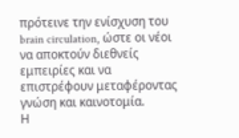πρότεινε την ενίσχυση του brain circulation, ώστε οι νέοι να αποκτούν διεθνείς εμπειρίες και να επιστρέφουν μεταφέροντας γνώση και καινοτομία.
Η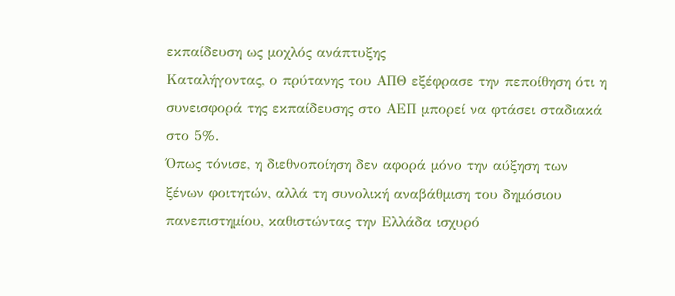εκπαίδευση ως μοχλός ανάπτυξης
Καταλήγοντας, ο πρύτανης του ΑΠΘ εξέφρασε την πεποίθηση ότι η συνεισφορά της εκπαίδευσης στο ΑΕΠ μπορεί να φτάσει σταδιακά στο 5%.
Όπως τόνισε, η διεθνοποίηση δεν αφορά μόνο την αύξηση των ξένων φοιτητών, αλλά τη συνολική αναβάθμιση του δημόσιου πανεπιστημίου, καθιστώντας την Ελλάδα ισχυρό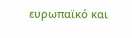ευρωπαϊκό και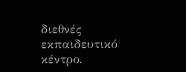διεθνές εκπαιδευτικό κέντρο.